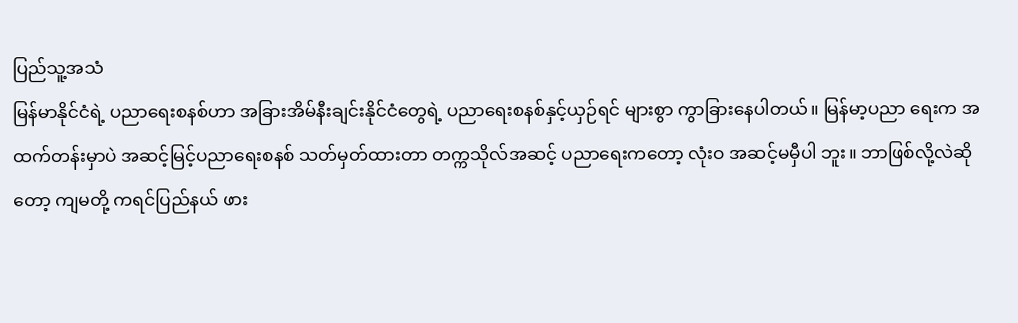ပြည်သူ့အသံ
မြန်မာနိုင်ငံရဲ့ ပညာရေးစနစ်ဟာ အခြားအိမ်နီးချင်းနိုင်ငံတွေရဲ့ ပညာရေးစနစ်နှင့်ယှဉ်ရင် များစွာ ကွာခြားနေပါတယ်။ မြန်မာ့ပညာ ရေးက အထက်တန်းမှာပဲ အဆင့်မြင့်ပညာရေးစနစ် သတ်မှတ်ထားတာ တက္ကသိုလ်အဆင့် ပညာရေးကတော့ လုံးဝ အဆင့်မမှီပါ ဘူး။ ဘာဖြစ်လို့လဲဆိုတော့ ကျမတို့ ကရင်ပြည်နယ် ဖား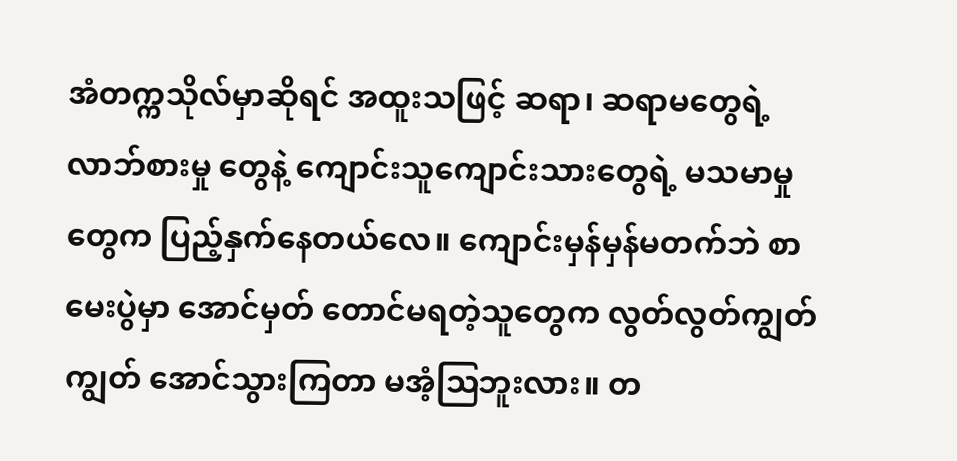အံတက္ကသိုလ်မှာဆိုရင် အထူးသဖြင့် ဆရာ၊ ဆရာမတွေရဲ့ လာဘ်စားမှု တွေနဲ့ ကျောင်းသူကျောင်းသားတွေရဲ့ မသမာမှုတွေက ပြည့်နှက်နေတယ်လေ။ ကျောင်းမှန်မှန်မတက်ဘဲ စာမေးပွဲမှာ အောင်မှတ် တောင်မရတဲ့သူတွေက လွတ်လွတ်ကျွတ်ကျွတ် အောင်သွားကြတာ မအံ့ဩဘူးလား။ တ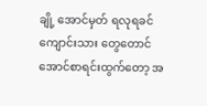ချို့ အောင်မှတ် ရလုရခင် ကျောင်းသား တွေတောင် အောင်စာရင်းထွက်တော့ အ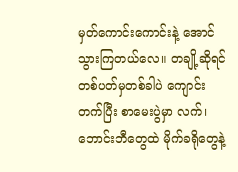မှတ်ကောင်းကောင်းနဲ့ အောင်သွားကြတယ်လေ။ တချို့ဆိုရင် တစ်ပတ်မှတစ်ခါပဲ ကျောင်းတက်ပြီး စာမေးပွဲမှာ လက်၊ ဘောင်းဘီတွေထဲ မိုက်ခရိုတွေနဲ့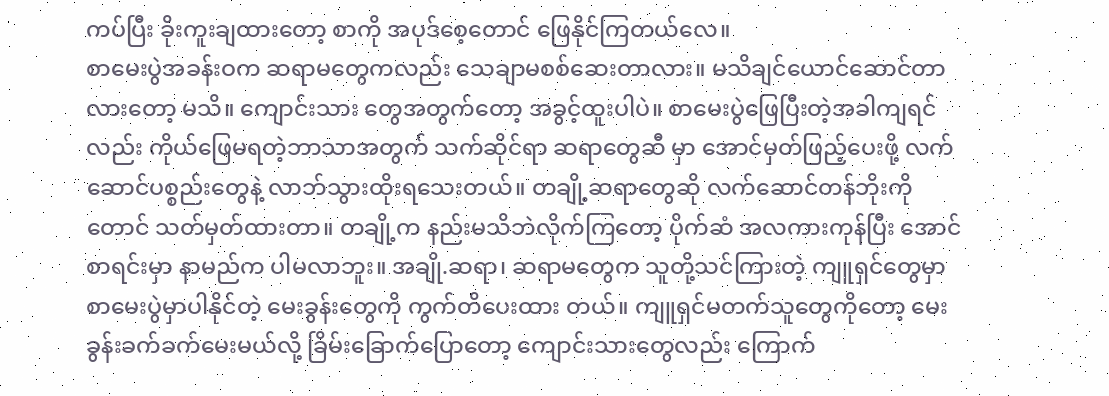ကပ်ပြီး ခိုးကူးချထားတော့ စာကို အပုဒ်စေ့တောင် ဖြေနိုင်ကြတယ်လေ။
စာမေးပွဲအခန်းဝက ဆရာမတွေကလည်း သေချာမစစ်ဆေးတာလား။ မသိချင်ယောင်ဆောင်တာလားတော့ မသိ။ ကျောင်းသား တွေအတွက်တော့ အခွင့်ထူးပါပဲ။ စာမေးပွဲဖြေပြီးတဲ့အခါကျရင်လည်း ကိုယ်ဖြေမရတဲ့ဘာသာအတွက် သက်ဆိုင်ရာ ဆရာတွေဆီ မှာ အောင်မှတ်ဖြည့်ပေးဖို့ လက်ဆောင်ပစ္စည်းတွေနဲ့ လာဘ်သွားထိုးရသေးတယ်။ တချို့ဆရာတွေဆို လက်ဆောင်တန်ဘိုးကို တောင် သတ်မှတ်ထားတာ။ တချို့က နည်းမသိဘဲလိုက်ကြတော့ ပိုက်ဆံ အလကားကုန်ပြီး အောင်စာရင်းမှာ နာမည်က ပါမလာဘူး။ အချို.ဆရာ၊ ဆရာမတွေက သူတို့သင်ကြားတဲ့ ကျူရှင်တွေမှာ စာမေးပွဲမှာပါနိုင်တဲ့ မေးခွန်းတွေကို ကွက်တိပေးထား တယ်။ ကျူရှင်မတက်သူတွေကိုတော့ မေးခွန်းခက်ခက်မေးမယ်လို့ ခြိမ်းခြောက်ပြောတော့ ကျောင်းသားတွေလည်း ကြောက်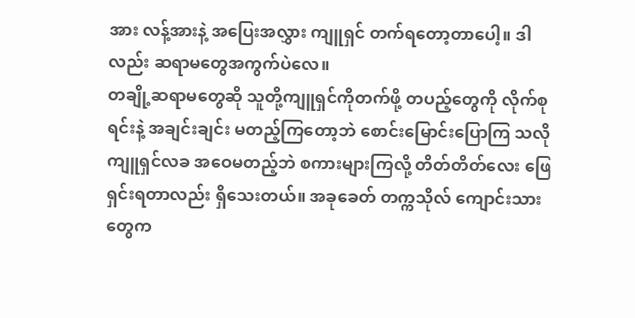အား လန့်အားနဲ့ အပြေးအလွှား ကျူရှင် တက်ရတော့တာပေါ့။ ဒါလည်း ဆရာမတွေအကွက်ပဲလေ။
တချို့ဆရာမတွေဆို သူတို့ကျူရှင်ကိုတက်ဖို့ တပည့်တွေကို လိုက်စုရင်းနဲ့ အချင်းချင်း မတည့်ကြတော့ဘဲ စောင်းမြောင်းပြောကြ သလို ကျူရှင်လခ အဝေမတည့်ဘဲ စကားများကြလို့ တိတ်တိတ်လေး ဖြေရှင်းရတာလည်း ရှိသေးတယ်။ အခုခေတ် တက္ကသိုလ် ကျောင်းသားတွေက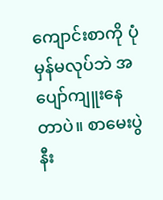ကျောင်းစာကို ပုံမှန်မလုပ်ဘဲ အပျော်ကျူးနေတာပဲ။ စာမေးပွဲနီး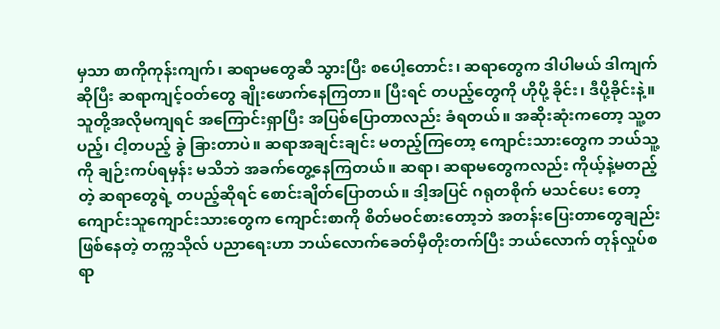မှသာ စာကိုကုန်းကျက်၊ ဆရာမတွေဆီ သွားပြီး စပေါ့တောင်း၊ ဆရာတွေက ဒါပါမယ် ဒါကျက်ဆိုပြီး ဆရာကျင့်ဝတ်တွေ ချိုးဖောက်နေကြတာ။ ပြီးရင် တပည့်တွေကို ဟိုပို့ ခိုင်း၊ ဒီပို့ခိုင်းနဲ့။ သူတို့အလိုမကျရင် အကြောင်းရှာပြီး အပြစ်ပြောတာလည်း ခံရတယ်။ အဆိုးဆုံးကတော့ သူ့တပည့်၊ ငါ့တပည့် ခွဲ ခြားတာပဲ။ ဆရာအချင်းချင်း မတည့်ကြတော့ ကျောင်းသားတွေက ဘယ်သူ့ကို ချဉ်းကပ်ရမှန်း မသိဘဲ အခက်တွေ့နေကြတယ်။ ဆရာ၊ ဆရာမတွေကလည်း ကိုယ့်နဲ့မတည့်တဲ့ ဆရာတွေရဲ့ တပည့်ဆိုရင် စောင်းချိတ်ပြောတယ်။ ဒါ့အပြင် ဂရုတစိုက် မသင်ပေး တော့ ကျောင်းသူကျောင်းသားတွေက ကျောင်းစာကို စိတ်မဝင်စားတော့ဘဲ အတန်းပြေးတာတွေချည်းဖြစ်နေတဲ့ တက္ကသိုလ် ပညာရေးဟာ ဘယ်လောက်ခေတ်မှီတိုးတက်ပြီး ဘယ်လောက် တုန်လှုပ်စရာ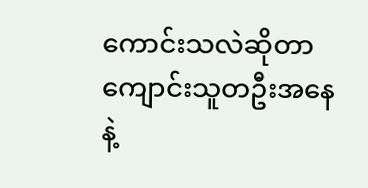ကောင်းသလဲဆိုတာ ကျောင်းသူတဦးအနေနဲ့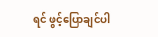ရင် ဖွင့်ပြောချင်ပါ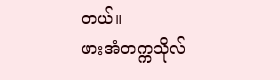တယ်။
ဖားအံတက္ကသိုလ်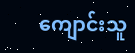ကျောင်းသူ